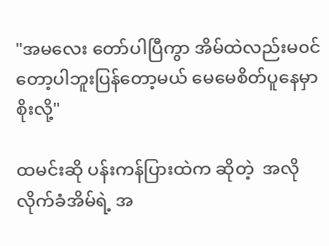"အမလေး တော်ပါပြီကွာ အိမ်ထဲလည်းမ၀င်တော့ပါဘူးပြန်တော့မယ် မေမေစိတ်ပူနေမှာစိုးလို့"

ထမင်းဆို ပန်းကန်ပြားထဲက ဆိုတဲ့  အလိုလိုက်ခံအိမ်ရဲ့ အ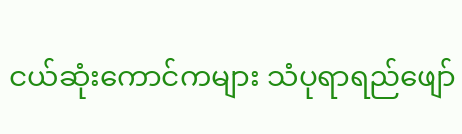ငယ်ဆုံးကောင်ကများ သံပုရာရည်ဖျော်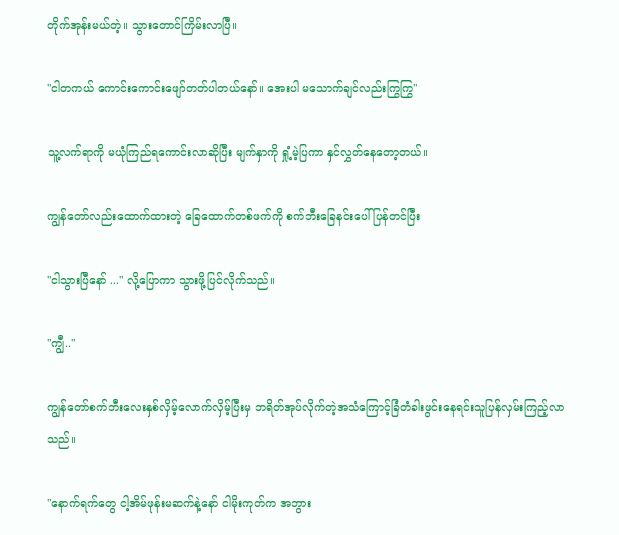တိုက်အုန်းမယ်တဲ့။ သွားတောင်ကြိမ်းလာပြီ။

"ငါတကယ် ကောင်းကောင်းဖျော်တတ်ပါတယ်နော်။ အေးပါ မသောက်ချင်လည်းကြွကြွ"

သူ့လက်ရာကို မယုံကြည်ရကောင်းလာဆိုပြီး မျက်နှာကို ရှုံ့မဲ့ပြကာ နှင်လွှတ်နေတော့တယ်။

ကျွန်တော်လည်းထောက်ထားတဲ့ ခြေထောက်တစ်ဖက်ကို စက်ဘီးခြေနင်းပေါ် ပြန်တင်ပြီး

"ငါသွားပြီနော် ..." လို့ပြောကာ သွားဖို့ပြင်လိုက်သည်။

"ကျွီ.."

ကျွန်တော်စက်ဘီးလေးနှစ်လှိမ့်လောက်လှိမ့်ပြီးမှ ဘရိတ်အုပ်လိုက်တဲ့အသံကြောင့်ခြံတံခါးဖွင်းနေရင်းသူပြန်လှမ်းကြည့်လာသည်။

"နောက်ရက်တွေ ငါ့အိမ်ဖုန်းမဆက်နဲ့နော် ငါမိုးကုတ်က အဘွား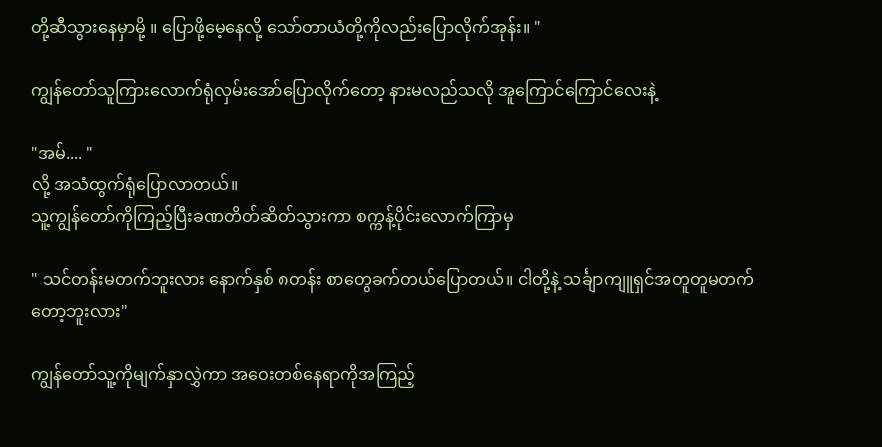တို့ဆီသွားနေမှာမို့ ။ ပြောဖို့မေ့နေလို့ သော်တာယံတို့ကိုလည်းပြောလိုက်အုန်း။ "

ကျွန်တော်သူကြားလောက်ရုံလှမ်းအော်ပြောလိုက်တော့ နားမလည်သလို အူကြောင်ကြောင်လေးနဲ့

"အမ်.... "
လို့ အသံထွက်ရုံပြောလာတယ်။
သူ့ကျွန်တော်ကိုကြည့်ပြီးခဏတိတ်ဆိတ်သွားကာ စက္ကန့်ပိုင်းလောက်ကြာမှ

" သင်တန်းမတက်ဘူးလား နောက်နှစ် ၈တန်း စာတွေခက်တယ်ပြောတယ်။ ငါတို့နဲ့ သင်္ချာကျူရှင်အတူတူမတက်တော့ဘူးလား"

ကျွန်တော်သူ့ကိုမျက်နှာလွှဲကာ အဝေးတစ်နေရာကိုအကြည့်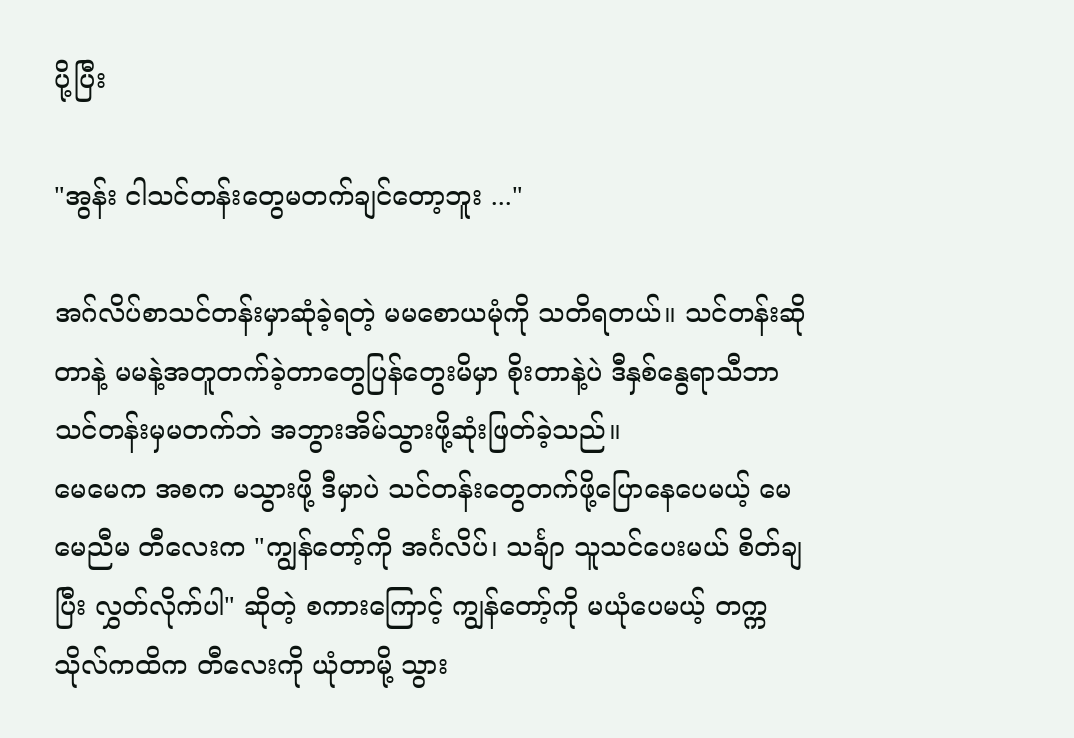ပို့ပြီး

"အွန်း ငါသင်တန်းတွေမတက်ချင်တော့ဘူး ..."

အဂ်လိပ်စာသင်တန်းမှာဆုံခဲ့ရတဲ့ မမစောယမုံကို သတိရတယ်။ သင်တန်းဆိုတာနဲ့ မမနဲ့အတူတက်ခဲ့တာတွေပြန်တွေးမိမှာ စိုးတာနဲ့ပဲ ဒီနှစ်နွေရာသီဘာသင်တန်းမှမတက်ဘဲ အဘွားအိမ်သွားဖို့ဆုံးဖြတ်ခဲ့သည်။
မေမေက အစက မသွားဖို့ ဒီမှာပဲ သင်တန်းတွေတက်ဖို့ပြောနေပေမယ့် မေမေညီမ တီလေးက "ကျွန်တော့်ကို အင်္ဂလိပ်၊ သင်္ချာ သူသင်ပေးမယ် စိတ်ချပြီး လွှတ်လိုက်ပါ" ဆိုတဲ့ စကားကြောင့် ကျွန်တော့်ကို မယုံပေမယ့် တက္ကသိုလ်ကထိက တီလေးကို ယုံတာမို့ သွား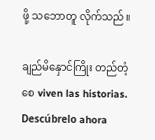ဖို့ သဘောတူ လိုက်သည်။

ချည်မိနှောင်ကြိုး တည်တံ့စေ viven las historias. Descúbrelo ahora